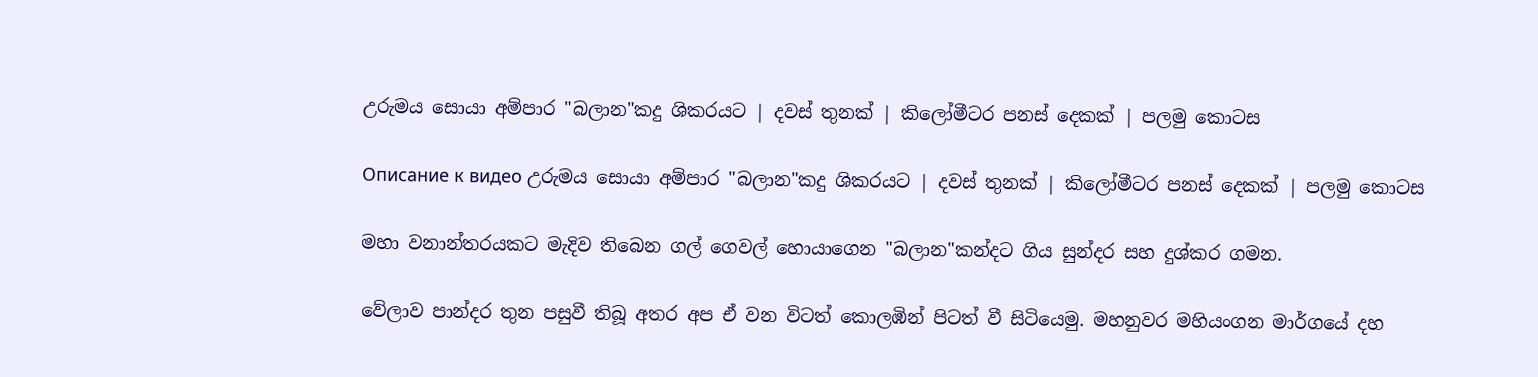උරුමය සොයා අම්පාර "බලාන"කදු ශිකරයට | දවස් තුනක් | කිලෝමීටර පනස් දෙකක් | පලමු කොටස

Описание к видео උරුමය සොයා අම්පාර "බලාන"කදු ශිකරයට | දවස් තුනක් | කිලෝමීටර පනස් දෙකක් | පලමු කොටස

මහා වනාන්තරයකට මැදිව තිබෙන ගල් ගෙවල් හොයාගෙන "බලාන"කන්දට ගිය සුන්දර සහ දුශ්කර ගමන.

වේලාව පාන්දර තුන පසුවී තිබූ අතර අප ඒ වන විටත් කොලඹින් පිටත් වී සිටියෙමු. මහනුවර මහියංගන මාර්ගයේ දහ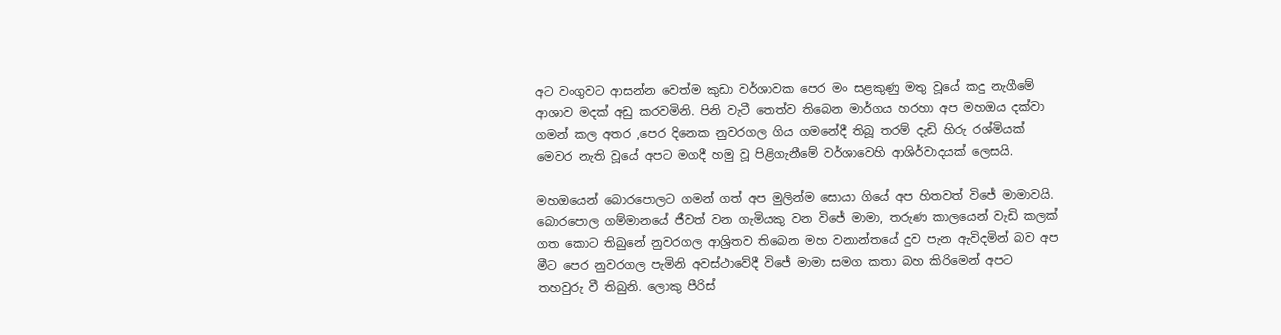අට වංගුවට ආසන්න වෙත්ම කුඩා වර්ශාවක පෙර මං සළකුණු මතු වූයේ කදු නැගීමේ ආශාව මදක් අඩු කරවමිනි. පිනි වැටී තෙත්ව තිබෙන මාර්ගය හරහා අප මහඔය දක්වා ගමන් කල අතර ,පෙර දිනෙක නුවරගල ගිය ගමනේදී තිබූ තරම් දැඩි හිරු රශ්මියක් මෙවර නැති වූයේ අපට මගදී හමු වූ පිළිගැනීමේ වර්ශාවෙහි ආශිර්වාදයක් ලෙසයි.

මහඔයෙන් බොරපොලට ගමන් ගත් අප මුලින්ම සොයා ගියේ අප හිතවත් විජේ මාමාවයි. බොරපොල ගම්මානයේ ජීවත් වන ගැමියකු වන විජේ මාමා, තරුණ කාලයෙන් වැඩි කලක් ගත කොට තිබුනේ නුවරගල ආශ්‍රිතව තිබෙන මහ වනාන්තයේ දුව පැන ඇවිදමින් බව අප මීට පෙර නුවරගල පැමිනි අවස්ථාවේදී විජේ මාමා සමග කතා බහ කිරිමෙන් අපට තහවුරු වී තිබුනි. ලොකු පීරිස්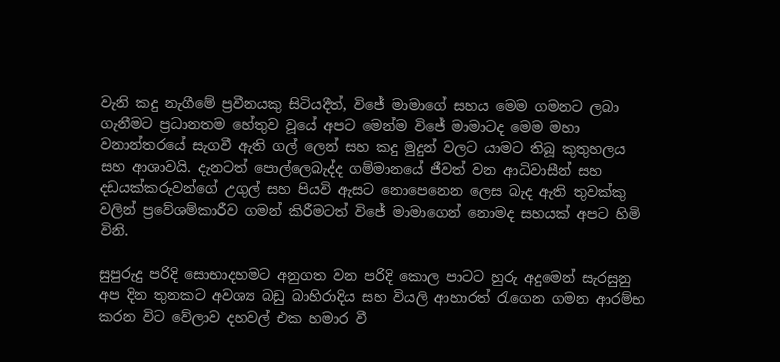වැනි කදු නැගීමේ ප්‍රවීනයකු සිටියදීත්, විජේ මාමාගේ සහය මෙම ගමනට ලබා ගැනීමට ප්‍රධානතම හේතුව වූයේ අපට මෙන්ම විජේ මාමාටද මෙම මහා වනාන්තරයේ සැගවී ඇති ගල් ලෙන් සහ කදු මුදුන් වලට යාමට තිබූ කුතුහලය සහ ආශාවයි. දැනටත් පොල්ලෙබැද්ද ගම්මානයේ ජීවත් වන ආධිවාසීන් සහ දඩයක්කරුවන්ගේ උගුල් සහ පියවි ඇසට නොපෙනෙන ලෙස බැද ඇති තුවක්කු වලින් ප්‍රවේශම්කාරීව ගමන් කිරීමටත් විජේ මාමාගෙන් නොමද සහයක් අපට හිමි විනි.

සුපුරුදු පරිදි සොභාදහමට අනුගත වන පරිදි කොල පාටට හුරු අදුමෙන් සැරසුනු අප දින තුනකට අවශ්‍ය බඩු බාහිරාදිය සහ වියලි ආහාරත් රැගෙන ගමන ආරම්භ කරන විට වේලාව දහවල් එක හමාර වී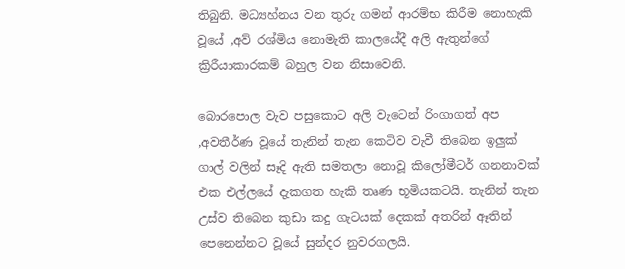තිබුනි. මධ්‍යහ්නය වන තුරු ගමන් ආරම්භ කිරීම නොහැකි වූයේ ,අව් රශ්මිය නොමැති කාලයේදී අලි ඇතුන්ගේ ක්‍රිරීයාකාරකම් බහුල වන නිසාවෙනි.

බොරපොල වැව පසුකොට අලි වැටෙන් රිංගාගත් අප ,අවතීර්ණ වූයේ තැනින් තැන කෙටිව වැවී තිබෙන ඉලුක් ගාල් වලින් සෑදි ඇති සමතලා නොවූ කිලෝමීටර් ගනනාවක් එක එල්ලයේ දැකගත හැකි තෘණ භූමියකටයි. තැනින් තැන උස්ව තිබෙන කුඩා කදු ගැටයක් දෙකක් අතරින් ඈතින් පෙනෙන්නට වූයේ සුන්දර නුවරගලයි.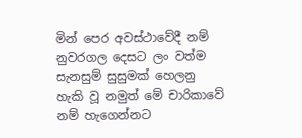මින් පෙර අවස්ථාවේදී නම් නුවරගල දෙසට ලං වත්ම සැනසුම් සුසුමක් හෙලනු හැකි වූ නමුත් මේ චාරිකාවේ නම් හැගෙන්නට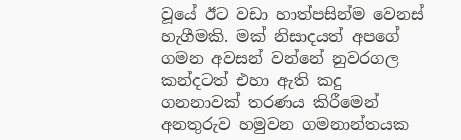වූයේ ඊට වඩා හාත්පසින්ම වෙනස් හැගීමකි. මක් නිසාදයත් අපගේ ගමන අවසන් වන්නේ නුවරගල කන්දටත් එහා ඇති කදු ගනනාවක් තරණය කිරීමෙන් අනතුරුව හමුවන ගමනාන්තයක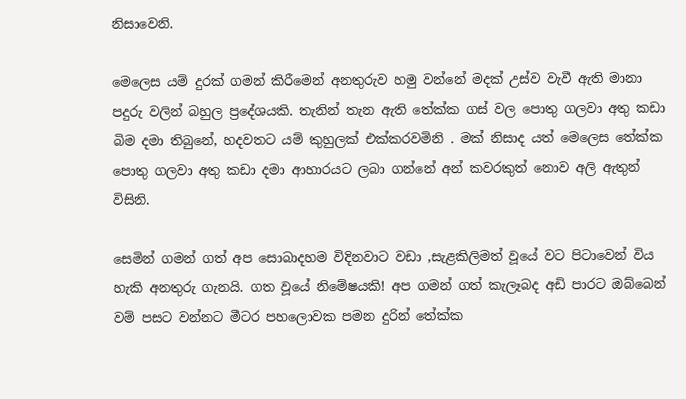නිසාවෙනි.

මෙලෙස යම් දුරක් ගමන් කිරීමෙන් අනතුරුව හමු වන්නේ මදක් උස්ව වැවී ඇති මානා පදුරු වලින් බහුල ප්‍රදේශයකි. තැනින් තැන ඇති තේක්ක ගස් වල පොතු ගලවා අතු කඩා බිම දමා තිබුනේ, හදවතට යම් කුහුලක් එක්කරවමිනි . මක් නිසාද යත් මෙලෙස තේක්ක පොතු ගලවා අතු කඩා දමා ආහාරයට ලබා ගන්නේ අන් කවරකුත් නොව අලි ඇතුන් විසිනි.

සෙමින් ගමන් ගත් අප සොබාදහම විදිනවාට වඩා ,සැළකිලිමත් වූයේ වට පිටාවෙන් විය හැකි අනතුරු ගැනයි. ගත වූයේ නිමේෂයකි! අප ගමන් ගත් කැලෑබද අඩි පාරට ඔබ්බෙන් වම් පසට වන්නට මීටර පහලොවක පමන දුරින් තේක්ක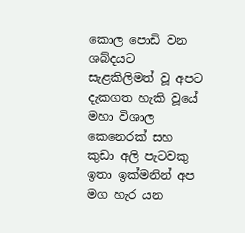කොල පොඩි වන ශබ්දයට සැළකිලිමත් වූ අපට දැකගත හැකි වූයේ මහා විශාල කෙනෙරක් සහ කුඩා අලි පැටවකු ඉතා ඉක්මනින් අප මග හැර යන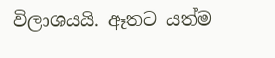විලාශයයි. ඈතට යත්ම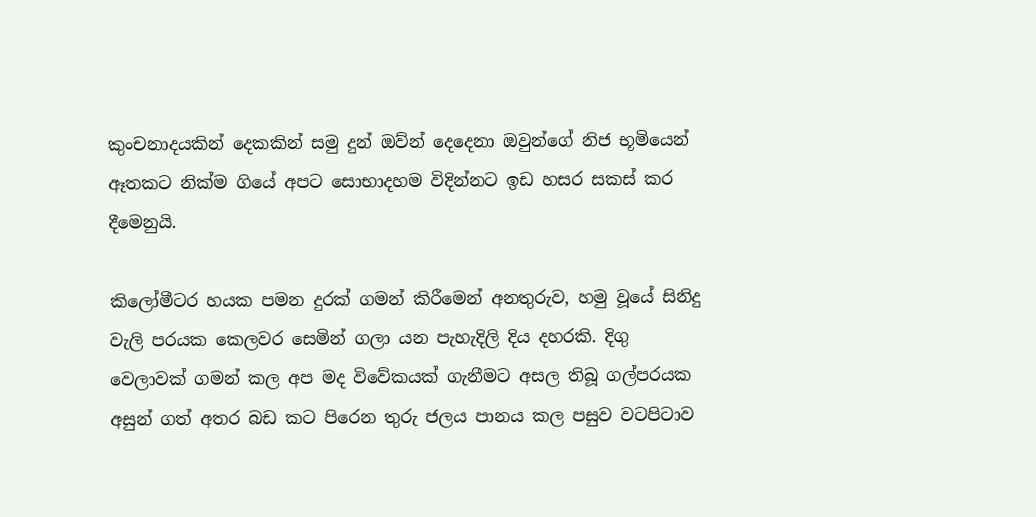කුංචනාදයකින් දෙකකින් සමු දුන් ඔව්න් දෙදෙනා ඔවුන්ගේ නිජ භූමියෙන් ඈතකට නික්ම ගියේ අපට සොභාදහම විදින්නට ඉඩ හසර සකස් කර දීමෙනුයි.

කිලෝමීටර හයක පමන දුරක් ගමන් කිරීමෙන් අනතුරුව, හමු වූයේ සිනිදු වැලි පරයක කෙලවර සෙමින් ගලා යන පැහැදිලි දිය දහරකි. දිගු වෙලාවක් ගමන් කල අප මද විවේකයක් ගැනීමට අසල තිබූ ගල්පරයක අසුන් ගත් අතර බඩ කට පිරෙන තුරු ජලය පානය කල පසුව වටපිටාව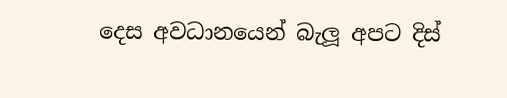දෙස අවධානයෙන් බැලූ අපට දිස්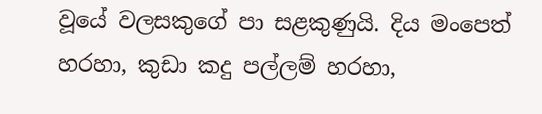වූයේ වලසකුගේ පා සළකුණුයි. දිය මංපෙත් හරහා, කුඩා කදු පල්ලම් හරහා,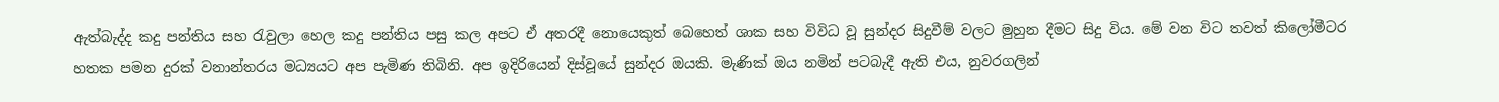ඇත්බැද්ද කදු පන්තිය සහ රැවුලා හෙල කදු පන්තිය පසු කල අපට ඒ අතරදී නොයෙකුත් බෙහෙත් ශාක සහ විවිධ වූ සුන්දර සිදුවීම් වලට මුහුන දීමට සිදු විය. මේ වන විට තවත් කිලෝමීටර හතක පමන දුරක් වනාන්තරය මධ්‍යයට අප පැමිණ තිබිනි. අප ඉදිරියෙන් දිස්වූයේ සුන්දර ඔයකි. මැණික් ඔය නමින් පටබැදී ඇති එය, නුවරගලින්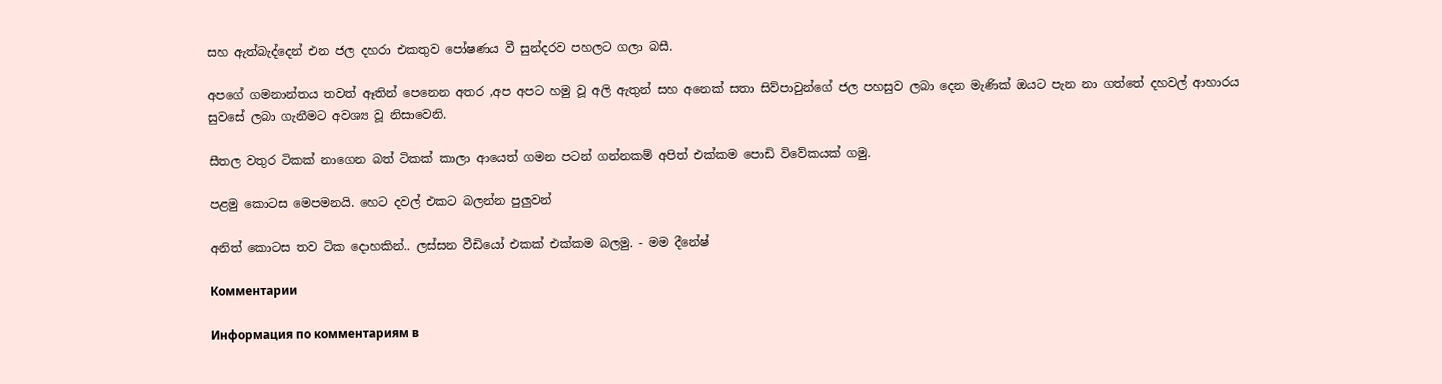සහ ඇත්බැද්දෙන් එන ජල දහරා එකතුව පෝෂණය වී සුන්දරව පහලට ගලා බසී.

අපගේ ගමනාන්තය තවත් ඈතින් පෙනෙන අතර ,අප අපට හමු වූ අලි ඇතුන් සහ අනෙක් සතා සිව්පාවුන්ගේ ජල පහසුව ලබා දෙන මැණික් ඔයට පැන නා ගත්තේ දහවල් ආහාරය සුවසේ ලබා ගැනීමට අවශ්‍ය වූ නිසාවෙනි.

සීතල වතුර ටිකක් නාගෙන බත් ටිකක් කාලා ආයෙත් ගමන පටන් ගන්නකම් අපිත් එක්කම පොඩි විවේකයක් ගමු.

පළමු කොටස මෙපමනයි. හෙට දවල් එකට බලන්න පුලුවන්

අනිත් කොටස තව ටික දොහකින්.. ලස්සන වීඩියෝ එකක් එක්කම බලමු. - මම දීනේෂ්

Комментарии

Информация по комментариям в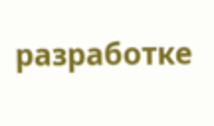разработке